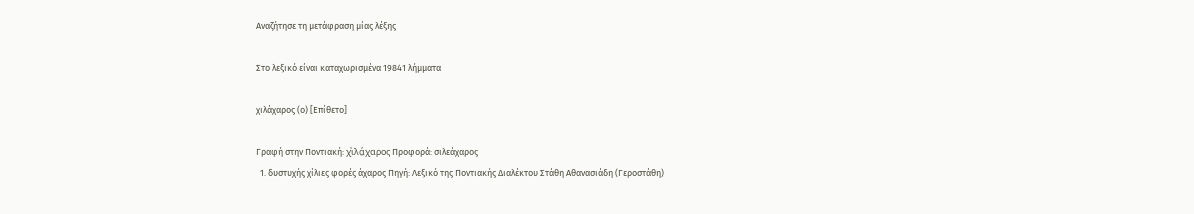Αναζήτησε τη μετάφραση μίας λέξης

Στο λεξικό είναι καταχωρισμένα 19841 λήμματα

χιλάχαρος (ο) [Επίθετο]

Γραφή στην Ποντιακή: χͮιλά̤χαρος Προφορά: σιλεάχαρος
  1. δυστυχής χίλιες φορές άχαρος Πηγή: Λεξικό της Ποντιακής Διαλέκτου Στάθη Αθανασιάδη (Γεροστάθη)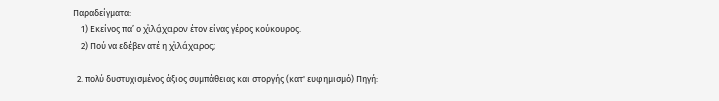Παραδείγματα:
    1) Εκείνος πα’ ο χͮιλά̤χαρον έτον είνας γέρος κούκουρος.
    2) Πού να εδέβεν ατέ η χͮιλάχαρος;

  2. πολύ δυστυχισμένος άξιος συμπάθειας και στοργής (κατ' ευφημισμό) Πηγή: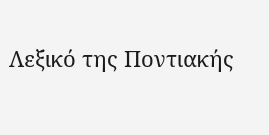Λεξικό της Ποντιακής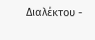Διαλέκτου -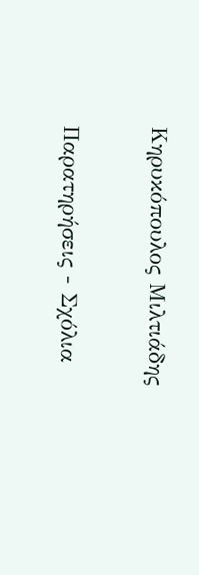Κηρυκόπουλος Μιλτιάδης

Παρατηρήσεις - Σχόλια